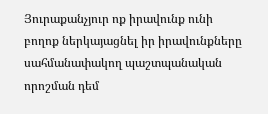Յուրաքանչյուր ոք իրավունք ունի բողոք ներկայացնել իր իրավունքները սահմանափակող պաշտպանական որոշման դեմ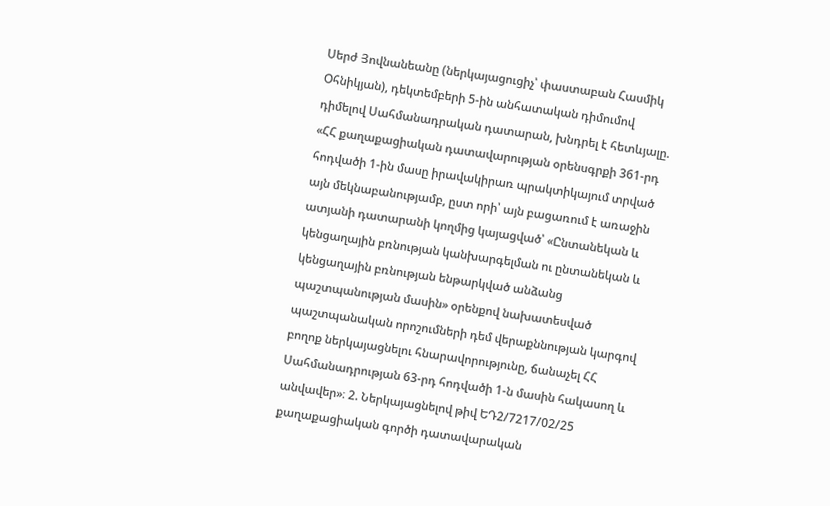Սերժ Յովնանեանը (ներկայացուցիչ՝ փաստաբան Հասմիկ Օհնիկյան), դեկտեմբերի 5-ին անհատական դիմումով դիմելով Սահմանադրական դատարան, խնդրել է հետևյալը. «ՀՀ քաղաքացիական դատավարության օրենսգրքի 361-րդ հոդվածի 1-ին մասը իրավակիրառ պրակտիկայում տրված այն մեկնաբանությամբ, ըստ որի՝ այն բացառում է առաջին ատյանի դատարանի կողմից կայացված՝ «Ընտանեկան և կենցաղային բռնության կանխարգելման ու ընտանեկան և կենցաղային բռնության ենթարկված անձանց պաշտպանության մասին» օրենքով նախատեսված պաշտպանական որոշումների դեմ վերաքննության կարգով բողոք ներկայացնելու հնարավորությունը, ճանաչել ՀՀ Սահմանադրության 63-րդ հոդվածի 1-ն մասին հակասող և անվավեր»։ 2. Ներկայացնելով թիվ ԵԴ2/7217/02/25 քաղաքացիական գործի դատավարական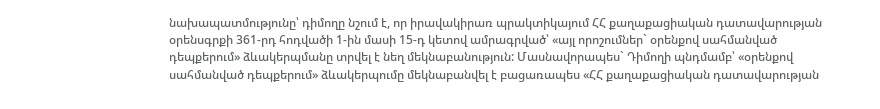նախապատմությունը՝ դիմողը նշում է, որ իրավակիրառ պրակտիկայում ՀՀ քաղաքացիական դատավարության օրենսգրքի 361-րդ հոդվածի 1-ին մասի 15-դ կետով ամրագրված՝ «այլ որոշումներ` օրենքով սահմանված դեպքերում» ձևակերպմանը տրվել է նեղ մեկնաբանություն: Մասնավորապես` Դիմողի պնդմամբ՝ «օրենքով սահմանված դեպքերում» ձևակերպումը մեկնաբանվել է բացառապես «ՀՀ քաղաքացիական դատավարության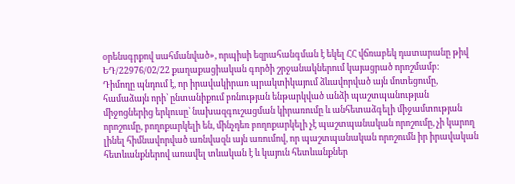օրենսգրքով սահմանված», որպիսի եզրահանգման է եկել ՀՀ վճռաբեկ դատարանը թիվ ԵԴ/22976/02/22 քաղաքացիական գործի շրջանակներում կայացրած որոշմամբ:
Դիմողը պնդում է, որ իրավակիրառ պրակտիկայում ձևավորված այն մոտեցումը, համաձայն որի՝ ընտանիքում բռնության ենթարկված անձի պաշտպանության միջոցներից երկուսը՝ նախազգուշացման կիրառումը և անհետաձգելի միջամտության որոշումը, բողոքարկելի են, մինչդեռ բողոքարկելի չէ պաշտպանական որոշումը, չի կարող լինել հիմնավորված առնվազն այն առումով, որ պաշտպանական որոշումն իր իրավական հետևանքներով առավել տևական է և կայուն հետևանքներ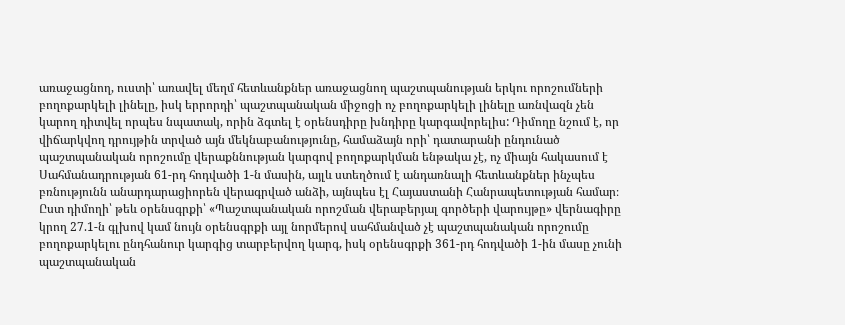առաջացնող, ուստի՝ առավել մեղմ հետևանքներ առաջացնող պաշտպանության երկու որոշումների բողոքարկելի լինելը, իսկ երրորդի՝ պաշտպանական միջոցի ոչ բողոքարկելի լինելը առնվազն չեն կարող դիտվել որպես նպատակ, որին ձգտել է օրենսդիրը խնդիրը կարգավորելիս: Դիմողը նշում է, որ վիճարկվող դրույթին տրված այն մեկնաբանությունը, համաձայն որի՝ դատարանի ընդունած պաշտպանական որոշումը վերաքննության կարգով բողոքարկման ենթակա չէ, ոչ միայն հակասում է Սահմանադրության 61-րդ հոդվածի 1-ն մասին, այլև ստեղծում է անդառնալի հետևանքներ ինչպես բռնությունն անարդարացիորեն վերագրված անձի, այնպես էլ Հայաստանի Հանրապետության համար։
Ըստ դիմողի՝ թեև օրենսգրքի՝ «Պաշտպանական որոշման վերաբերյալ գործերի վարույթը» վերնագիրը կրող 27.1-ն գլխով կամ նույն օրենսգրքի այլ նորմերով սահմանված չէ պաշտպանական որոշումը բողոքարկելու ընդհանուր կարգից տարբերվող կարգ, իսկ օրենսգրքի 361-րդ հոդվածի 1-ին մասը չունի պաշտպանական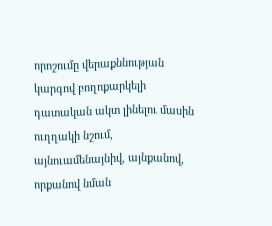որոշումը վերաքննության կարգով բողոքարկելի դատական ակտ լինելու մասին ուղղակի նշում, այնուամենայնիվ, այնքանով, որքանով նման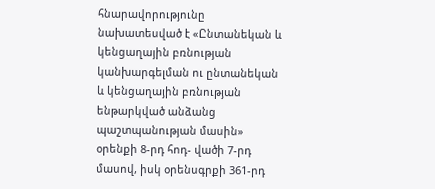հնարավորությունը նախատեսված է «Ընտանեկան և կենցաղային բռնության կանխարգելման ու ընտանեկան և կենցաղային բռնության ենթարկված անձանց պաշտպանության մասին» օրենքի 8-րդ հոդ- վածի 7-րդ մասով, իսկ օրենսգրքի 361-րդ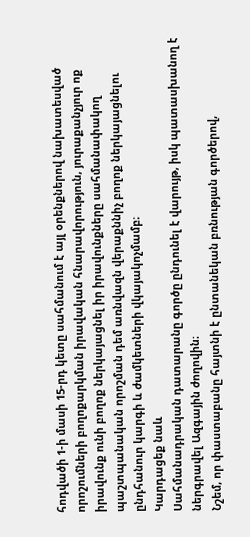հոդվածի 1-ի մասի 15-րդ կետը սահմանում է այլ օրենքներով նախատեսված որոշումների բողոքարկման իրավական հնարավորություն, յուրաքանչյուր ոք իրավունք ունի բողոք ներկայացնել իր իրավունքները սահմանափակող պաշտպանական որոշման դեմ առնվազն վերաքննիչ բողոք ներկայացնելու ընդհանուր կարգի և ժամկետների վկայակոչմամբ։
Կարդացեք նաև
Սահմանադրական դատարանը գործը ընդունել է վարույթ, իսկ պատասխանող է ներգրավել Ազգային ժողովին։
Նշեմ, որ փաստաբանը հայտնի է ընտանեկան բռնության գործերով,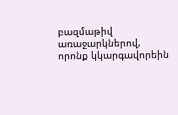բազմաթիվ առաջարկներով, որոնք կկարգավորեին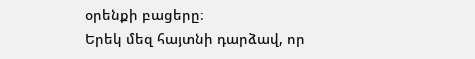օրենքի բացերը։
Երեկ մեզ հայտնի դարձավ, որ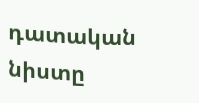դատական նիստը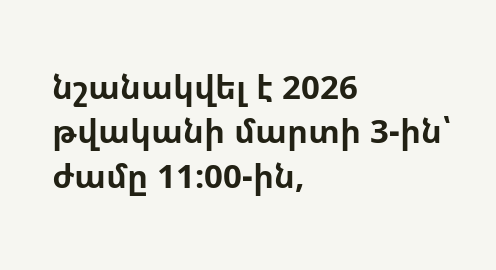նշանակվել է 2026 թվականի մարտի 3-ին՝ ժամը 11:00-ին,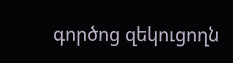գործոց զեկուցողն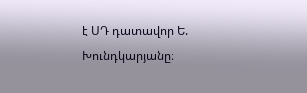է ՍԴ դատավոր Ե. Խունդկարյանը։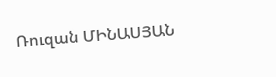Ռուզան ՄԻՆԱՍՅԱՆ